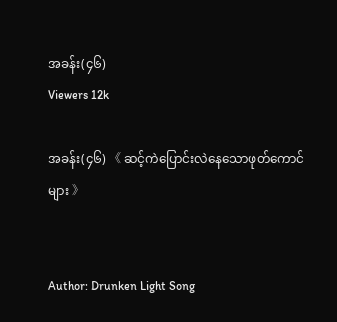အခန်း(၄၆)
Viewers 12k

အခန်း(၄၆) 《 ဆင့်ကဲပြောင်းလဲနေသောဖုတ်ကောင်များ 》


Author: Drunken Light Song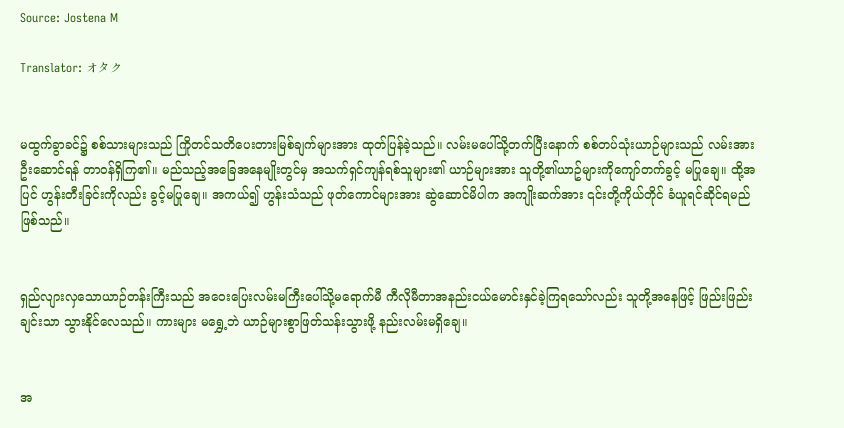Source: Jostena M

Translator: オタク


မထွက်ခွာခင်၌ စစ်သားများသည် ကြိုတင်သတိပေးတားမြစ်ချက်များအား ထုတ်ပြန်ခဲ့သည်။ လမ်းမပေါ်သို့တက်ပြီးနောက် စစ်တပ်သုံးယာဉ်များသည် လမ်းအားဦးဆောင်ရန် တာ၀န်ရှိကြ၏။ မည်သည့်အခြေအနေမျိုးတွင်မှ အသက်ရှင်ကျန်ရစ်သူများ၏ ယာဉ်များအား သူတို့၏ယာဥ်များကိုကျော်တက်ခွင့် မပြုချေ။ ထို့အပြင် ဟွန်းတီးခြင်းကိုလည်း ခွင့်မပြုချေ။ အကယ်၍ ဟွန်းသံသည် ဖုတ်ကောင်များအား ဆွဲဆောင်မိပါက အကျိုးဆက်အား ၎င်းတို့ကိုယ်တိုင် ခံယူရင်ဆိုင်ရမည်ဖြစ်သည်။


ရှည်လျားလှသောယာဉ်တန်းကြီးသည် အဝေးပြေးလမ်းမကြီးပေါ်သို့မရောက်မီ ကီလိုမီတာအနည်းငယ်မောင်းနှင်ခဲ့ကြရသော်လည်း သူတို့အနေဖြင့် ဖြည်းဖြည်းချင်းသာ သွားနိုင်လေသည်။ ကားများ မရွှေ့ဘဲ ယာဉ်များစွာဖြတ်သန်းသွားဖို့ နည်းလမ်းမရှိချေ။


အ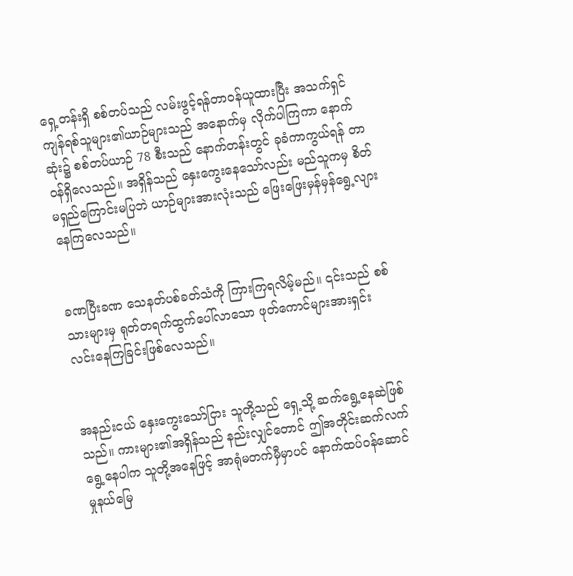ရှေ့တန်းရှိ စစ်တပ်သည် လမ်းဖွင့်ရန်တာ၀န်ယူထားပြီး အသက်ရှင်ကျန်ရစ်သူများ၏ယာဉ်များသည် အနောက်မှ လိုက်ပါကြကာ နောက်ဆုံး၌ စစ်တပ်ယာဉ် 78 စီးသည် နောက်တန်းတွင် ခုခံကာကွယ်ရန် တာ၀န်ရှိလေသည်။ အရှိန်သည် နှေးကွေးနေသော်လည်း မည်သူကမှ စိတ်မရှည်ကြောင်းမပြဘဲ ယာဉ်များအားလုံးသည် ဖြေးဖြေးမှန်မှန်ရွေ့လျားနေကြလေသည်။


ခဏပြီးခဏ သေနတ်ပစ်ခတ်သံကို ကြားကြရလိမ့်မည်။ ၎င်းသည် စစ်သားများမှ ရုတ်တရက်ထွက်ပေါ်လာသော ဖုတ်ကောင်များအားရှင်းလင်းနေကြခြင်းဖြစ်လေသည်။


အနည်းငယ် နှေးကွေးသော်ငြား သူတို့သည် ရှေ့သို့ ဆက်ရွေ့နေဆဲဖြစ်သည်။ ကားများ၏အရှိန်သည် နည်းလျှင်တောင် ဤအတိုင်းဆက်လက်ရွေ့နေပါက သူတို့အနေဖြင့် အာရုံမတက်မှီမှာပင် နောက်ထပ်၀န်ဆောင်မှုနယ်မြေ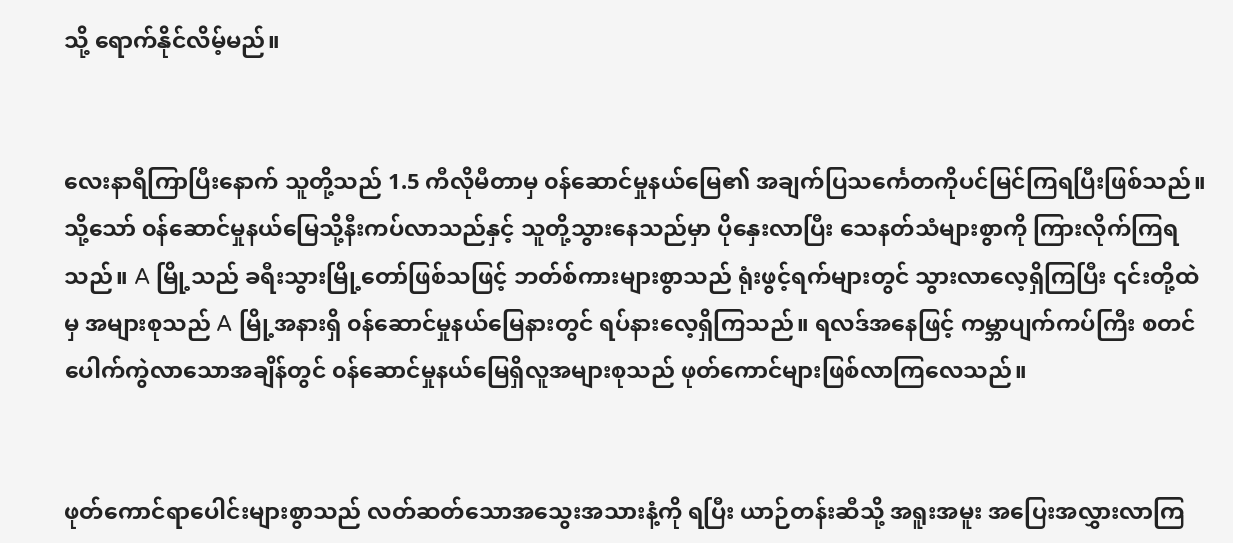သို့ ရောက်နိုင်လိမ့်မည်။


လေးနာရီကြာပြီးနောက် သူတို့သည် 1.5 ကီလိုမီတာမှ ၀န်ဆောင်မှုနယ်မြေ၏ အချက်ပြသင်္ကေတကိုပင်မြင်ကြရပြီးဖြစ်သည်။ သို့သော် ၀န်ဆောင်မှုနယ်မြေသို့နီးကပ်လာသည်နှင့် သူတို့သွားနေသည်မှာ ပိုနှေးလာပြီး သေနတ်သံများစွာကို ကြားလိုက်ကြရသည်။ A မြို့သည် ခရီးသွားမြို့တော်ဖြစ်သဖြင့် ဘတ်စ်ကားများစွာသည် ရုံးဖွင့်ရက်များတွင် သွားလာလေ့ရှိကြပြီး ၎င်းတို့ထဲမှ အများစုသည် A မြို့အနားရှိ ၀န်ဆောင်မှုနယ်မြေနားတွင် ရပ်နားလေ့ရှိကြသည်။ ရလဒ်အနေဖြင့် ကမ္ဘာပျက်ကပ်ကြီး စတင်ပေါက်ကွဲလာသောအချိန်တွင် ၀န်ဆောင်မှုနယ်မြေရှိလူအများစုသည် ဖုတ်ကောင်များဖြစ်လာကြလေသည်။


ဖုတ်ကောင်ရာပေါင်းများစွာသည် လတ်ဆတ်သောအသွေးအသားနံ့ကို ရပြီး ယာဉ်တန်းဆီသို့ အရူးအမူး အပြေးအလွှားလာကြ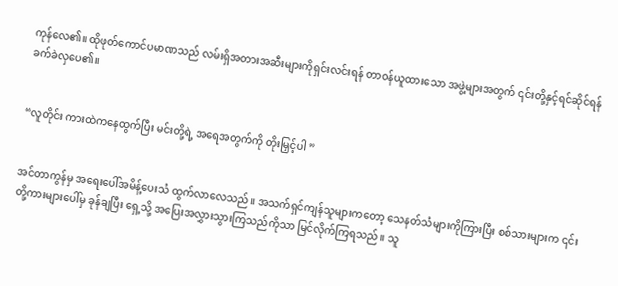ကုန်လေ၏။ ထိုဖုတ်ကောင်ပမာဏသည် လမ်းရှိအတားအဆီးများကိုရှင်းလင်းရန် တာ၀န်ယူထားသော အဖွဲ့များအတွက် ၎င်းတို့နှင့်ရင်ဆိုင်ရန် ခက်ခဲလှပေ၏။


“လူတိုင်း ကားထဲကနေထွက်ပြီး မင်းတို့ရဲ့ အရေအတွက်ကို တိုးမြှင့်ပါ ”


အင်တာကွန်မှ အရေးပေါ်အမိန့်ပေးသံ ထွက်လာလေသည်။ အသက်ရှင်ကျန်သူများကတော့ သေနတ်သံများကိုကြားပြီး စစ်သားများက ၎င်းတို့ကားများပေါ်မှ ခုန်ချပြီး ရှေ့သို့ အပြေးအလွှားသွားကြသည်ကိုသာ မြင်လိုက်ကြရသည်။ သူ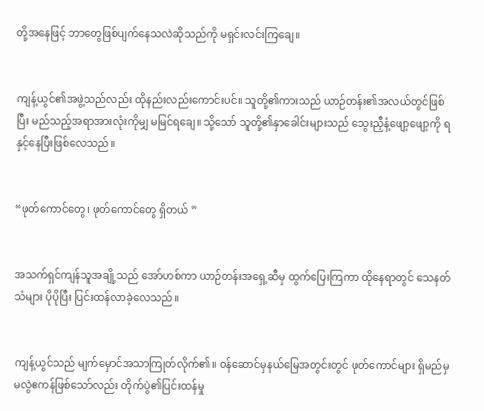တို့အနေဖြင့် ဘာတွေဖြစ်ပျက်နေသလဲဆိုသည်ကို မရှင်းလင်းကြချေ။


ကျန့်ယွင်၏အဖွဲ့သည်လည်း ထိုနည်းလည်းကောင်းပင်။ သူတို့၏ကားသည် ယာဉ်တန်း၏အလယ်တွင်ဖြစ်ပြီး မည်သည့်အရာအားလုံးကိုမျှ မမြင်ရချေ။ သို့သော် သူတို့၏နှာခေါင်းများသည် သွေးညှီနံ့ဖျော့ဖျော့ကို ရနှင့်နေပြီးဖြစ်လေသည်။


“ဖုတ်ကောင်တွေ၊ ဖုတ်ကောင်တွေ ရှိတယ် ”


အသက်ရှင်ကျန်သူအချို့သည် အော်ဟစ်ကာ ယာဉ်တန်းအရှေ့ဆီမှ ထွက်ပြေးကြကာ ထိုနေရာတွင် သေနတ်သံများ ပိုပိုပြီး ပြင်းထန်လာခဲ့လေသည်။


ကျန့်ယွင်သည် မျက်မှောင်အသာကြုတ်လိုက်၏။ ၀န်ဆောင်မှနယ်မြေအတွင်းတွင် ဖုတ်ကောင်များ ရှိမည်မှ မလွဲဧကန်ဖြစ်သော်လည်း တိုက်ပွဲ၏ပြင်းထန်မှု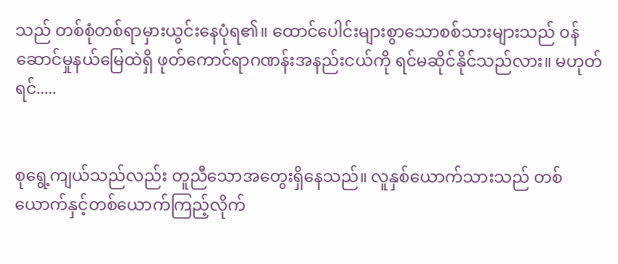သည် တစ်စုံတစ်ရာမှားယွင်းနေပုံရ၏။ ထောင်ပေါင်းများစွာသောစစ်သားများသည် ၀န်ဆောင်မှုနယ်မြေထဲရှိ ဖုတ်ကောင်ရာဂဏန်းအနည်းငယ်ကို ရင်မဆိုင်နိုင်သည်လား။ မဟုတ်ရင်.....


စုရွေ့ကျယ်သည်လည်း တူညီသောအတွေးရှိနေသည်။ လူနှစ်ယောက်သားသည် တစ်ယောက်နှင့်တစ်ယောက်ကြည့်လိုက်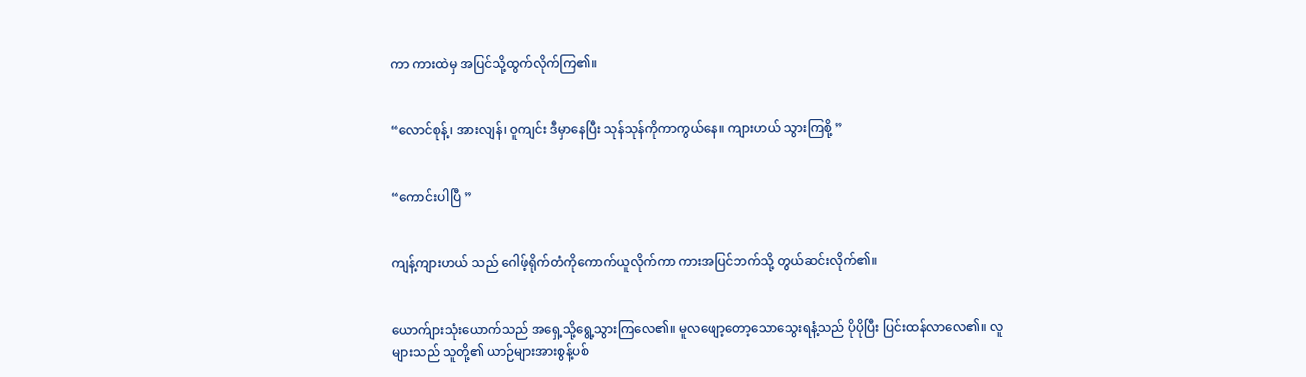ကာ ကားထဲမှ အပြင်သို့ထွက်လိုက်ကြ၏။


“လောင်စုန့်၊ အားလျန်၊ ဝူကျင်း ဒီမှာနေပြီး သုန်သုန်ကိုကာကွယ်နေ။ ကျားဟယ် သွားကြစို့ ”


“ကောင်းပါပြီ ”


ကျန့်ကျားဟယ် သည် ဂေါဖ့်ရိုက်တံကိုကောက်ယူလိုက်ကာ ကားအပြင်ဘက်သို့ တွယ်ဆင်းလိုက်၏။


ယောက်ျားသုံးယောက်သည် အရှေ့သို့ရွေ့သွားကြလေ၏။ မူလဖျော့တော့သောသွေးရနံ့သည် ပိုပိုပြီး ပြင်းထန်လာလေ၏။ လူများသည် သူတို့၏ ယာဉ်များအားစွန့်ပစ်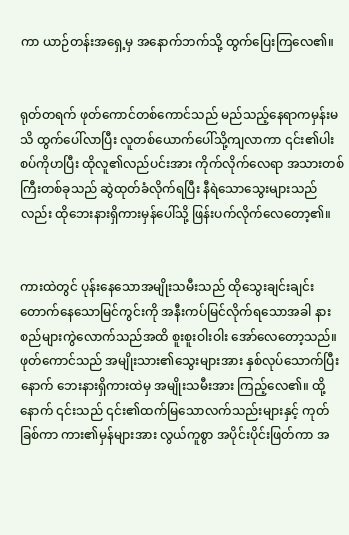ကာ ယာဉ်တန်းအရှေ့မှ အနောက်ဘက်သို့ ထွက်ပြေးကြလေ၏။


ရုတ်တရက် ဖုတ်ကောင်တစ်ကောင်သည် မည်သည့်နေရာကမှန်းမသိ ထွက်ပေါ်လာပြီး လူတစ်ယောက်ပေါ်သို့ကျလာကာ ၎င်း၏ပါးစပ်ကိုဟပြီး ထိုလူ၏လည်ပင်းအား ကိုက်လိုက်လေရာ အသားတစ်ကြီးတစ်ခုသည် ဆွဲထုတ်ခံလိုက်ရပြီး နီရဲသောသွေးများသည်လည်း ထိုဘေးနားရှိကားမှန်ပေါ်သို့ ဖြန်းပက်လိုက်လေတော့၏။


ကားထဲတွင် ပုန်းနေသောအမျိုးသမီးသည် ထိုသွေးချင်းချင်းတောက်နေသောမြင်ကွင်းကို အနီးကပ်မြင်လိုက်ရသောအခါ နားစည်များကွဲလောက်သည်အထိ စူးစူးဝါးဝါး အော်လေတော့သည်။ ဖုတ်ကောင်သည် အမျိုးသား၏သွေးများအား နှစ်လုပ်သောက်ပြီးနောက် ဘေးနားရှိကားထဲမှ အမျိုးသမီးအား ကြည့်လေ၏။ ထို့နောက် ၎င်းသည် ၎င်း၏ထက်မြသောလက်သည်းများနှင့် ကုတ်ခြစ်ကာ ကား၏မှန်များအား လွယ်ကူစွာ အပိုင်းပိုင်းဖြတ်ကာ အ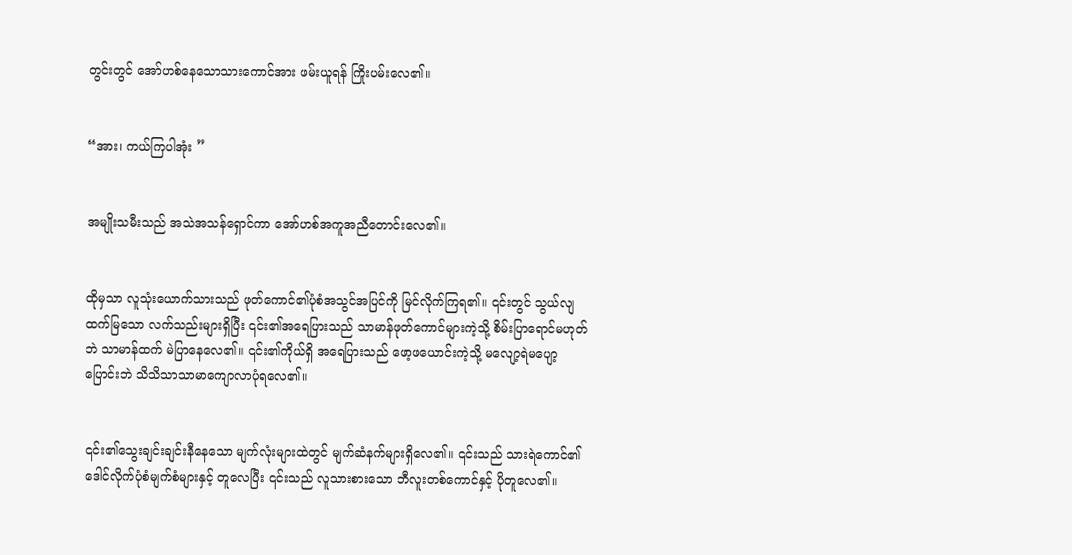တွင်းတွင် အော်ဟစ်နေသောသားကောင်အား ဖမ်းယူရန် ကြိုးပမ်းလေ၏။


“အား၊ ကယ်ကြပါအုံး ”


အမျိုးသမီးသည် အသဲအသန်ရှောင်ကာ အော်ဟစ်အကူအညီတောင်းလေ၏။


ထိုမှသာ လူသုံးယောက်သားသည် ဖုတ်ကောင်၏ပုံစံအသွင်အပြင်ကို မြင်လိုက်ကြရ၏။ ၎င်းတွင် သွယ်လျထက်မြသော လက်သည်းများရှိပြီး ၎င်း၏အရေပြားသည် သာမာန်ဖုတ်ကောင်များကဲ့သို့ စိမ်းပြာရောင်မဟုတ်ဘဲ သာမာန်ထက် မဲပြာနေလေ၏။ ၎င်း၏ကိုယ်ရှိ အရေပြားသည် ဖော့ဖယောင်းကဲ့သို့ မလျော့ရဲမပျော့ပြောင်းဘဲ သိသိသာသာမာကျောလာပုံရလေ၏။


၎င်း၏သွေးချင်းချင်းနီနေသော မျက်လုံးများထဲတွင် မျက်ဆံနက်များရှိလေ၏။ ၎င်းသည် သားရဲကောင်၏ ဒေါ‌င်လိုက်ပုံစံမျက်စံများနှင့် တူလေပြီး ၎င်းသည် လူသားစားသော ဘီလူးတစ်ကောင်နှင့် ပိုတူလေ၏။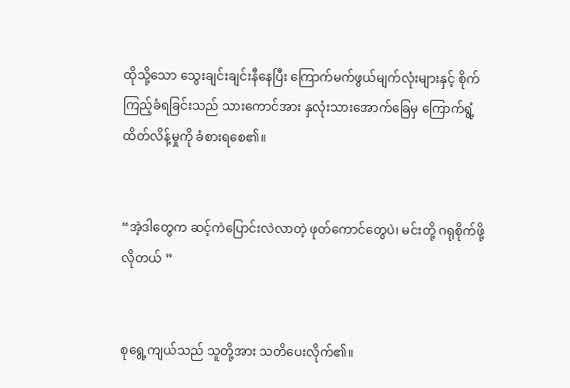ထိုသို့သော သွေးချင်းချင်းနီနေပြီး ကြောက်မက်ဖွယ်မျက်လုံးများနှင့် စိုက်ကြည့်ခံရခြင်းသည် သားကောင်အား နှလုံးသားအောက်ခြေမှ ကြောက်ရွံ့ထိတ်လိန့်မှုကို ခံစားရစေ၏။


“အဲ့ဒါတွေက ဆင့်ကဲပြောင်းလဲလာတဲ့ ဖုတ်ကောင်တွေပဲ၊ မင်းတို့ ဂရုစိုက်ဖို့လိုတယ် ”


စုရွေ့ကျယ်သည် သူတို့အား သတိပေးလိုက်၏။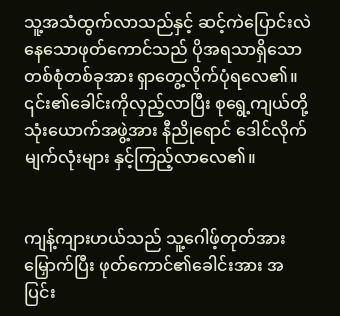သူ့အသံထွက်လာသည်နှင့် ဆင့်ကဲပြောင်းလဲနေသောဖုတ်ကောင်သည် ပိုအရသာရှိသောတစ်စုံတစ်ခုအား ရှာတွေ့လိုက်ပုံ‌ရလေ၏။ ၎င်း၏ခေါင်းကိုလှည့်လာပြီး စုရွေ့ကျယ်တို့ သုံးယောက်အဖွဲ့အား နီညိုရောင် ဒေါင်လိုက်မျက်လုံးများ နှင့်ကြည့်လာလေ၏။


ကျန့်ကျားဟယ်သည် သူ့ဂေါဖ့်တုတ်အားမြှောက်ပြီး ဖုတ်ကောင်၏ခေါင်းအား အပြင်း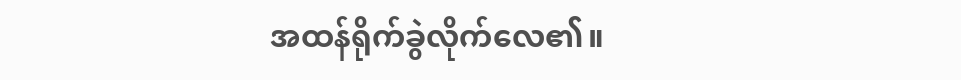အထန်ရိုက်ခွဲလိုက်လေ၏။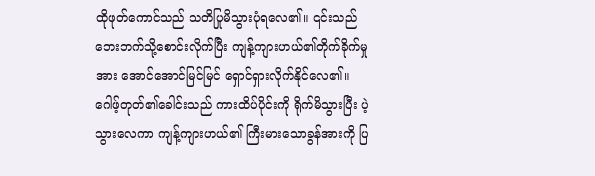ထိုဖုတ်ကောင်သည် သတိပြုမိသွားပုံရလေ၏။ ၎င်းသည် ဘေးဘက်သို့စောင်းလိုက်ပြီး ကျန့်ကျားဟယ်၏တိုက်ခိုက်မှုအား အောင်အောင်မြင်မြင် ရှောင်ရှားလိုက်နိုင်လေ၏။ ဂေါဖ့်တုတ်၏ခေါင်းသည် ကားထိပ်ပိုင်းကို ရိုက်မိသွားပြီး ပဲ့သွားလေကာ ကျန့်ကျားဟယ်၏ ကြီးမားသောခွန်အားကို ပြ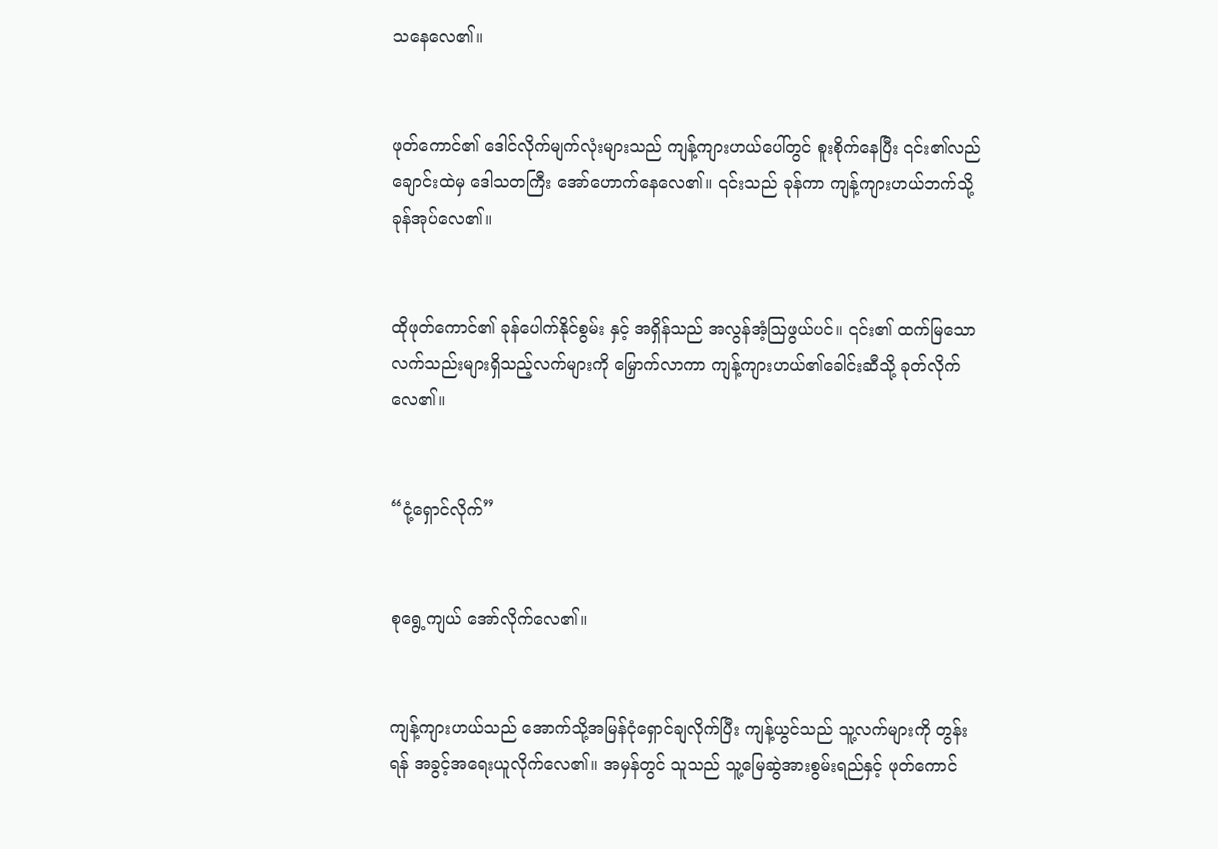သနေလေ၏။


ဖုတ်ကောင်၏ ဒေါင်လိုက်မျက်လုံးများသည် ကျန့်ကျားဟယ်ပေါ်တွင် စူးစိုက်နေပြီး ၎င်း၏လည်ချောင်းထဲမှ ဒေါသတကြီး အော်ဟောက်နေလေ၏။ ၎င်းသည် ခုန်ကာ ကျန့်ကျားဟယ်ဘက်သို့ ခုန်အုပ်လေ၏။


ထိုဖုတ်ကောင်၏ ခုန်ပေါက်နိုင်စွမ်း နှင့် အရှိန်သည် အလွန်အံ့ဩဖွယ်ပင်။ ၎င်း၏ ထက်မြသောလက်သည်းများရှိသည့်လက်များကို မြှောက်လာကာ ကျန့်ကျားဟယ်၏ခေါင်းဆီသို့ ခုတ်လိုက်လေ၏။


“ငုံ့ရှောင်လိုက်”


စုရွေ့ကျယ် အော်လိုက်လေ၏။


ကျန့်ကျားဟယ်သည် အောက်သို့အမြန်ငုံရှောင်ချလိုက်ပြီး ကျန့်ယွင်သည် သူ့လက်များကို တွန်းရန် အခွင့်အရေးယူလိုက်လေ၏။ အမှန်တွင် သူသည် သူ့မြေဆွဲအားစွမ်းရည်နှင့် ဖုတ်ကောင်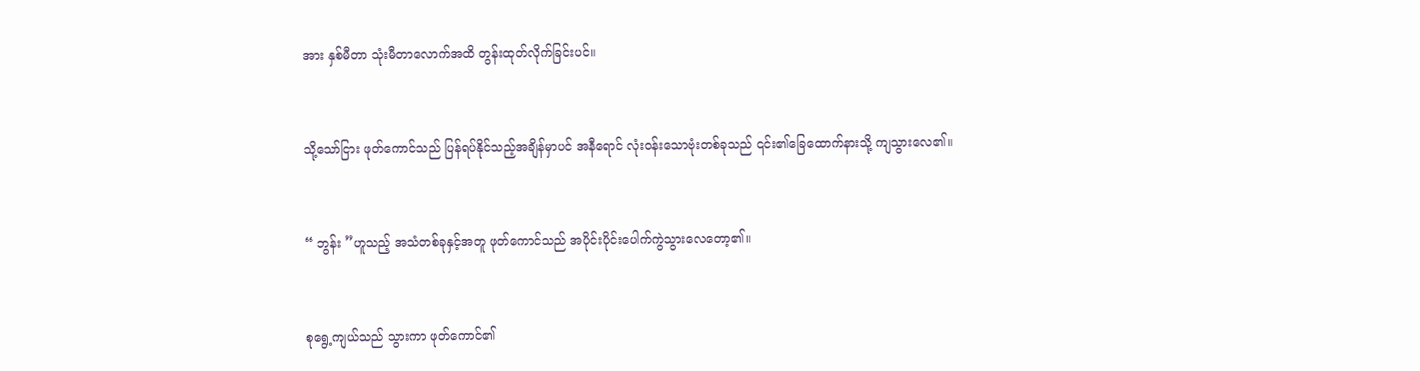အား နှစ်မီတာ သုံးမီတာလောက်အထိ တွန်းထုတ်လိုက်ခြင်းပင်။


သို့သော်ငြား ဖုတ်ကောင်သည် ပြန်ရပ်နိုင်သည့်အချိန်မှာပင် အနီရောင် လုံး၀န်းသောဗုံးတစ်ခုသည် ၎င်း၏ခြေထောက်နားသို့ ကျသွားလေ၏။


“ ဘွန်း ”ဟူသည့် အသံတစ်ခုနှင့်အတူ ဖုတ်ကောင်သည် အပိုင်းပိုင်းပေါက်ကွဲသွားလေတော့၏။


စုရွေ့ကျယ်သည် သွားကာ ဖုတ်ကောင်၏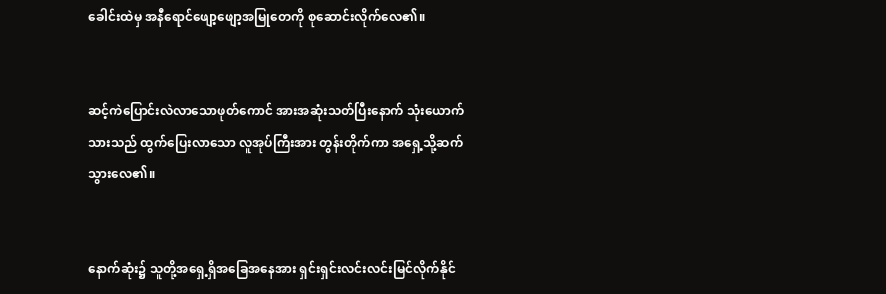ခေါင်းထဲမှ အနီရောင်ဖျော့‌ဖျော့အမြုတေကို စုဆောင်းလိုက်လေ၏။


ဆင့်ကဲပြောင်းလဲလာသောဖုတ်ကောင် အားအဆုံးသတ်ပြီးနောက် သုံးယောက်သားသည် ထွက်ပြေးလာသော လူအုပ်ကြီးအား တွန်းတိုက်ကာ အရှေ့သို့ဆက်သွားလေ၏။


နောက်ဆုံး၌ သူတို့အရှေ့ရှိအခြေအနေအား ရှင်းရှင်းလင်းလင်းမြင်လိုက်နိုင်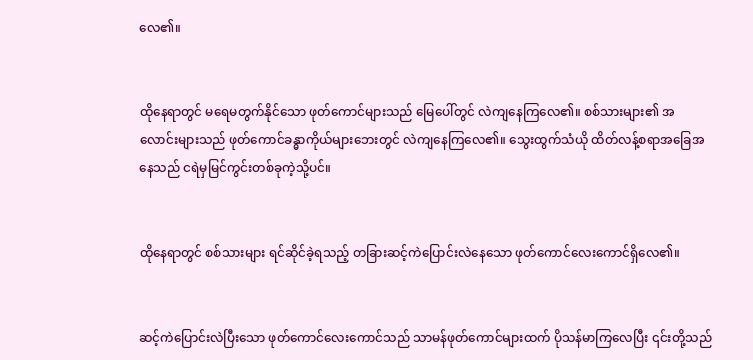လေ၏။


ထိုနေရာတွင် မရေမတွက်နိုင်သော ဖုတ်ကောင်များသည် မြေပေါ်တွင် လဲကျနေကြလေ၏။ စစ်သားများ၏ အလောင်းများသည် ဖုတ်ကောင်ခန္ဓာကိုယ်များဘေးတွင် လဲကျနေကြလေ၏။ သွေးထွက်သံယို ထိတ်လန့်စရာအခြေအနေသည် ငရဲမှမြင်ကွင်းတစ်ခုကဲ့သို့ပင်။


ထိုနေရာတွင် စစ်သားများ ရင်ဆိုင်ခဲ့ရသည့် တခြားဆင့်ကဲပြောင်းလဲနေသော ဖုတ်ကောင်လေးကောင်ရှိလေ၏။


ဆင့်ကဲပြောင်းလဲပြီးသော ဖုတ်ကောင်လေးကောင်သည် သာမန်ဖုတ်ကောင်များထက် ပိုသန်မာကြလေပြီး ၎င်းတို့သည်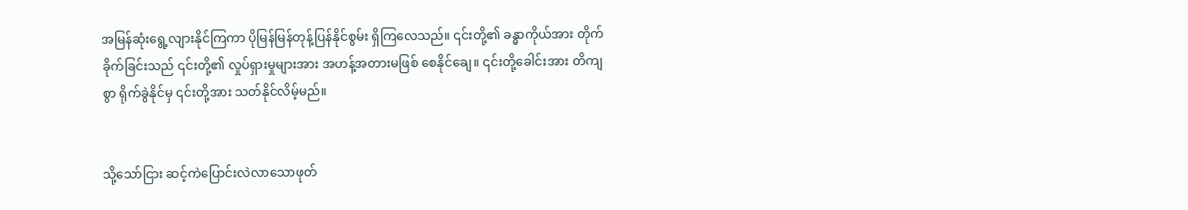အမြန်ဆုံးရွေ့လျားနိုင်ကြကာ ပိုမြန်မြန်တုန့်ပြန်နိုင်စွမ်း ရှိကြလေသည်။ ၎င်းတို့၏ ခန္ဓာကိုယ်အား တိုက်ခိုက်ခြင်းသည် ၎င်းတို့၏ လှုပ်ရှားမှုများအား အဟန့်အတားမဖြစ် စေနိုင်ချေ။ ၎င်းတို့ခေါင်းအား တိကျစွာ ရိုက်ခွဲနိုင်မှ ၎င်းတို့အား သတ်နိုင်လိမ့်မည်။


သို့သော်ငြား ဆင့်ကဲပြောင်းလဲလာသောဖုတ်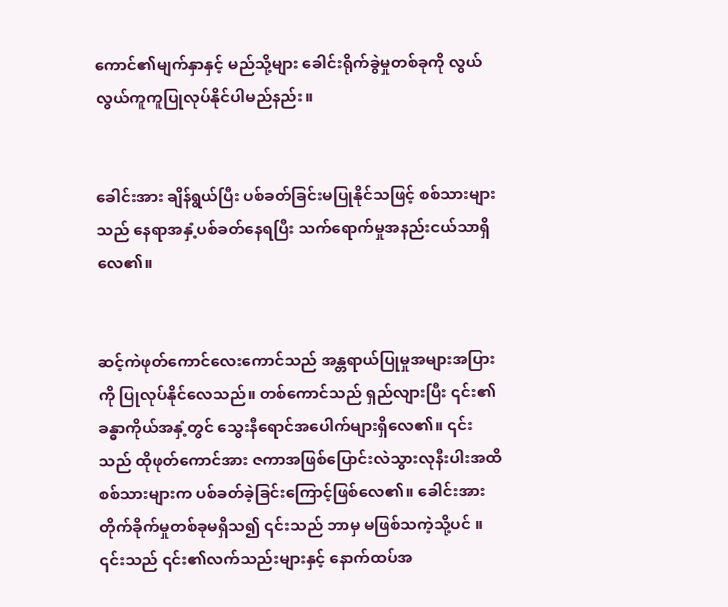ကောင်၏မျက်နှာနှင့် မည်သို့များ ခေါင်းရိုက်ခွဲမှုတစ်ခုကို လွယ်လွယ်ကူကူပြုလုပ်နိုင်ပါမည်နည်း။


ခေါင်းအား ချိန်ရွယ်ပြီး ပစ်ခတ်ခြင်းမပြုနိုင်သဖြင့် စစ်သားများသည် နေရာအနှံ့ပစ်ခတ်နေရပြီး သက်ရောက်မှုအနည်းငယ်သာရှိလေ၏။


ဆင့်ကဲဖုတ်ကောင်လေးကောင်သည် အန္တရာယ်ပြုမှုအများအပြားကို ပြုလုပ်နိုင်လေသည်။ တစ်ကောင်သည် ရှည်လျားပြီး ၎င်း၏ခန္ဓာကိုယ်အနှံ့တွင် သွေးနီရောင်အပေါက်များရှိလေ၏။ ၎င်းသည် ထိုဖုတ်ကောင်အား ဇကာအဖြစ်ပြောင်းလဲသွားလုနီးပါးအထိ စစ်သားများက ပစ်ခတ်ခဲ့ခြင်းကြောင့်ဖြစ်လေ၏။ ခေါင်းအားတိုက်ခိုက်မှုတစ်ခုမရှိသ၍ ၎င်းသည် ဘာမှ မဖြစ်သကဲ့သို့ပင် ။ ၎င်းသည် ၎င်း၏လက်သည်းများနှင့် နောက်ထပ်အ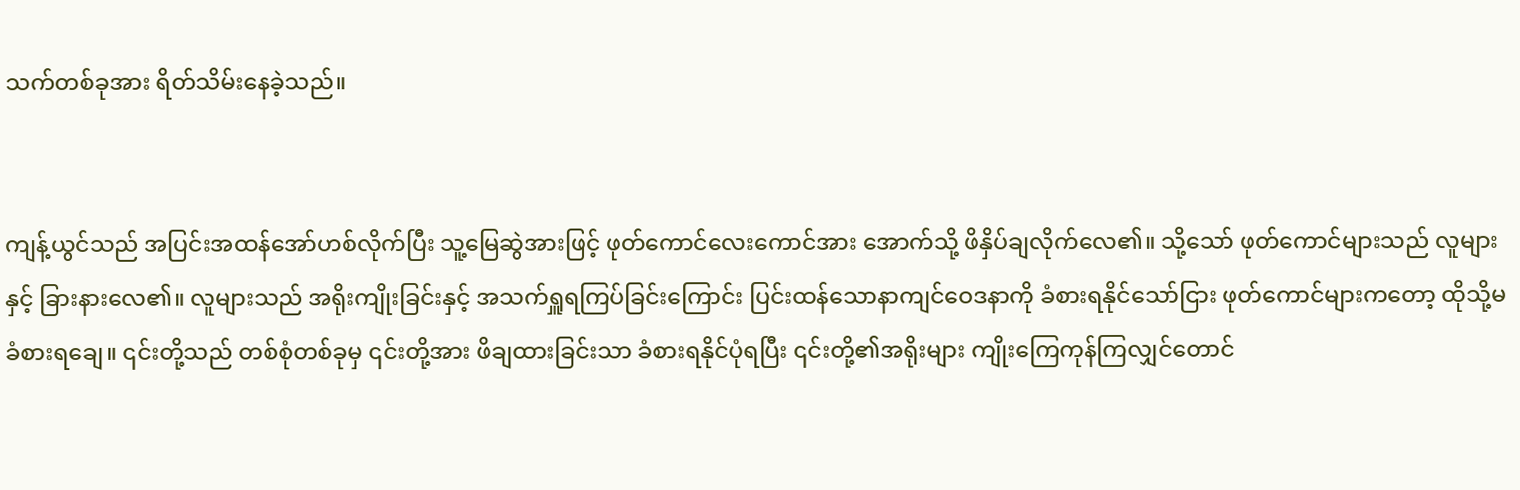သက်တစ်ခုအား ရိတ်သိမ်းနေခဲ့သည်။


ကျန့်ယွင်သည် အပြင်းအထန်အော်ဟစ်လိုက်ပြီး သူ့မြေဆွဲအားဖြင့် ဖုတ်ကောင်လေးကောင်အား အောက်သို့ ဖိနှိပ်ချလိုက်လေ၏။ သို့သော် ဖုတ်ကောင်များသည် လူများနှင့် ခြားနားလေ၏။ လူများသည် အရိုးကျိုးခြင်းနှင့် အသက်ရှူရကြပ်ခြင်းကြောင်း ပြင်းထန်သောနာကျင်ဝေဒနာကို ခံစားရနိုင်သော်ငြား ဖုတ်ကောင်များကတော့ ထိုသို့မခံစားရချေ။ ၎င်းတို့သည် တစ်စုံတစ်ခုမှ ၎င်းတို့အား ဖိချထားခြင်းသာ ခံစားရနိုင်ပုံရပြီး ၎င်းတို့၏အရိုးများ ကျိုးကြေကုန်ကြလျှင်တောင်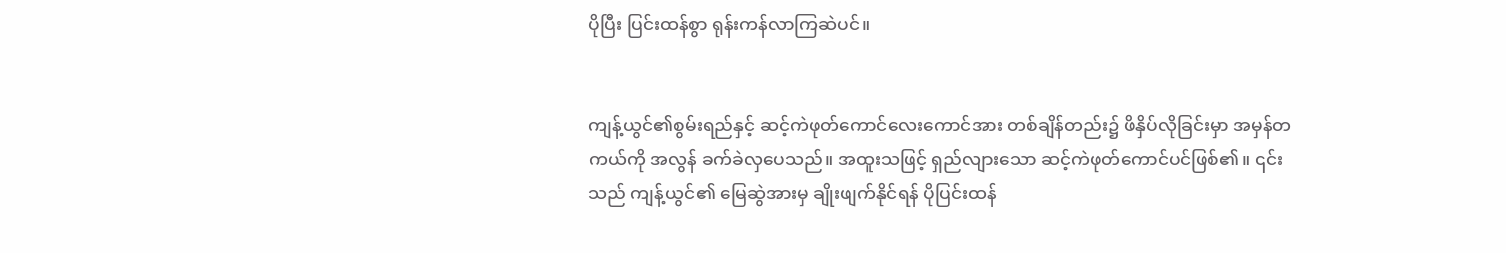ပိုပြီး ပြင်းထန်စွာ ရုန်းကန်လာကြဆဲပင်။


ကျန့်ယွင်၏စွမ်းရည်နှင့် ဆင့်ကဲ‌ဖုတ်ကောင်လေးကောင်အား တစ်ချိန်တည်း၌ ဖိနှိပ်လိုခြင်းမှာ အမှန်တကယ်ကို အလွန် ခက်ခဲလှပေသည်။ အထူးသဖြင့် ရှည်လျားသော ဆင့်ကဲဖုတ်ကောင်ပင်ဖြစ်၏။ ၎င်းသည် ကျန့်ယွင်၏ မြေဆွဲအားမှ ချိုးဖျက်နိုင်ရန် ပိုပြင်းထန်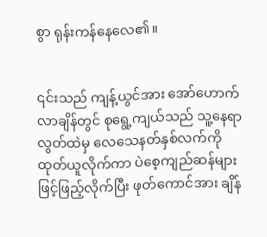စွာ ရုန်းကန်နေလေ၏။


၎င်းသည် ကျန့်ယွင်အား အော်ဟောက်လာချိန်တွင် စုရွေ့ကျယ်သည် သူ့နေရာလွတ်ထဲမှ လေသေနတ်နှစ်လက်ကို ထုတ်ယူလိုက်ကာ ပဲစေ့ကျည်ဆန်များဖြင့်ဖြည့်လိုက်ပြီး ဖုတ်ကောင်အား ချိန်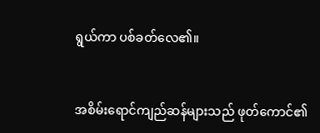ရွယ်ကာ ပစ်ခတ်လေ၏။


အစိမ်းရောင်ကျည်ဆန်များသည် ဖုတ်ကောင်၏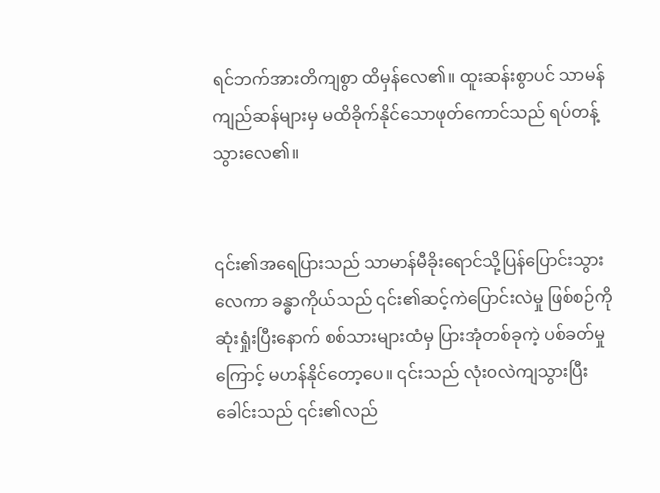ရင်ဘက်အားတိကျစွာ ထိမှန်လေ၏။ ထူးဆန်းစွာပင် သာမန်ကျည်ဆန်များမှ မထိခိုက်နိုင်သောဖုတ်ကောင်သည် ရပ်တန့်သွားလေ၏။


၎င်း၏အရေပြားသည် သာမာန်မီခိုးရောင်သို့‌ပြန်ပြောင်းသွားလေကာ ခန္ဓာကိုယ်သည် ၎င်း၏ဆင့်ကဲပြောင်းလဲမှု ဖြစ်စဉ်ကိုဆုံးရှုံးပြီးနောက် စစ်သားများထံမှ ပြားအုံတစ်ခုကဲ့ ပစ်ခတ်မှုကြောင့် မဟန်နိုင်တော့ပေ။ ၎င်းသည် လုံး၀လဲကျသွားပြီး ခေါင်းသည် ၎င်း၏လည်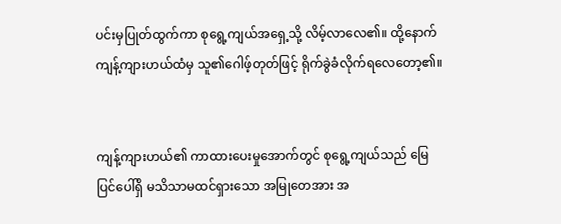ပင်းမှပြုတ်ထွက်ကာ စုရွေ့ကျယ်အရှေ့သို့ လိမ့်လာလေ၏။ ထို့နောက် ကျန့်ကျားဟယ်ထံမှ သူ၏ဂေါဖ့်တုတ်ဖြင့် ရိုက်ခွဲခံလိုက်ရလေတော့၏။


ကျန့်ကျားဟယ်၏ ကာထားပေးမှုအောက်တွင် စုရွေ့ကျယ်သည် မြေပြင်ပေါ်ရှိ မသိသာမထင်ရှားသော အမြုတေအား အ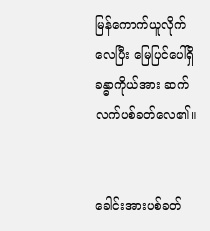မြန်ကောက်ယူလိုက်လေပြီး မြေပြင်ပေါ်ရှိ ခန္ဓာကိုယ်အား ဆက်လက်ပစ်ခတ်လေ၏။


ခေါင်းအားပစ်ခတ်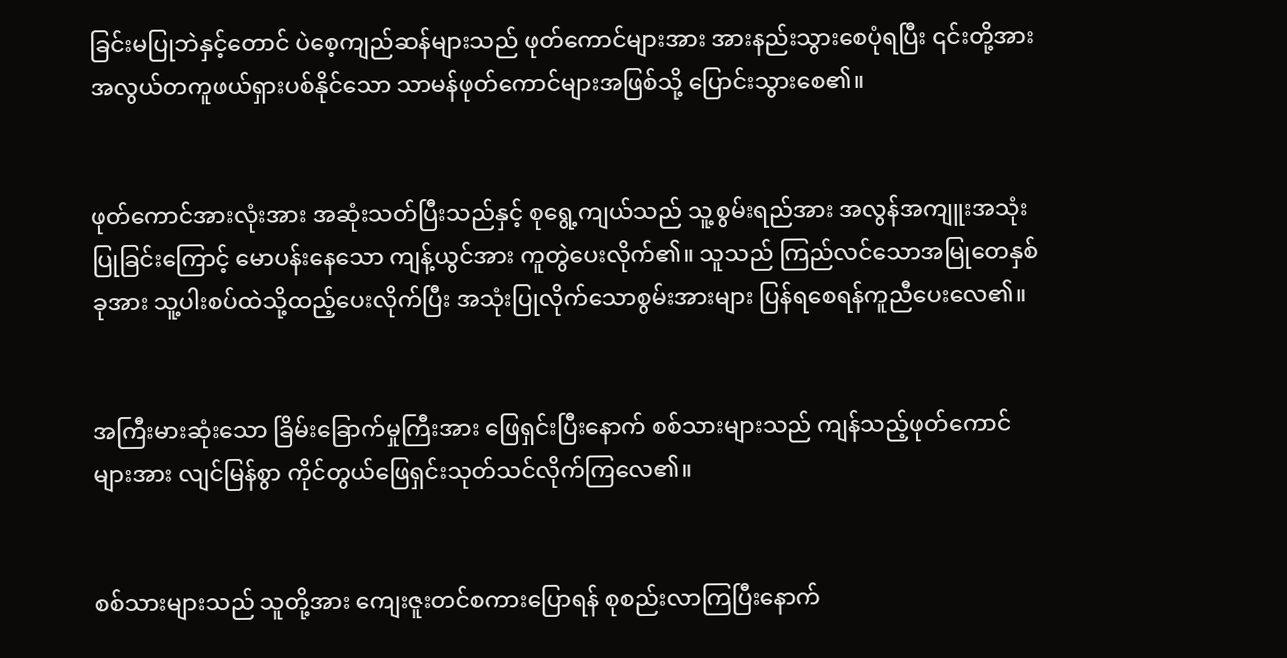ခြင်းမပြုဘဲနှင့်တောင် ပဲစေ့ကျည်ဆန်များသည် ဖုတ်ကောင်များအား အားနည်းသွားစေပုံရပြီး ၎င်းတို့အား အလွယ်တကူဖယ်ရှားပစ်နိုင်သော သာမန်ဖုတ်ကောင်များအဖြစ်သို့ ပြောင်းသွားစေ၏။


ဖုတ်ကောင်အားလုံးအား အဆုံးသတ်ပြီးသည်နှင့် စုရွေ့ကျယ်သည် သူ့စွမ်းရည်အား အလွန်အကျူးအသုံးပြုခြင်းကြောင့် မောပန်းနေသော ကျန့်ယွင်အား ကူတွဲပေးလိုက်၏။ သူသည် ကြည်လင်သောအမြုတေနှစ်ခုအား သူ့ပါးစပ်ထဲသို့ထည့်ပေးလိုက်ပြီး အသုံးပြုလိုက်သောစွမ်းအားများ ပြန်ရစေရန်ကူညီပေးလေ၏။


အကြီးမားဆုံးသော ခြိမ်းခြောက်မှုကြီးအား ဖြေရှင်းပြီးနောက် စစ်သားများသည် ကျန်သည့်ဖုတ်ကောင်များအား လျင်မြန်စွာ ကိုင်တွယ်ဖြေရှင်းသုတ်သင်လိုက်‌ကြလေ၏။


စစ်သားများသည် သူတို့အား ကျေးဇူးတင်စကားပြောရန် စုစည်းလာကြပြီးနောက်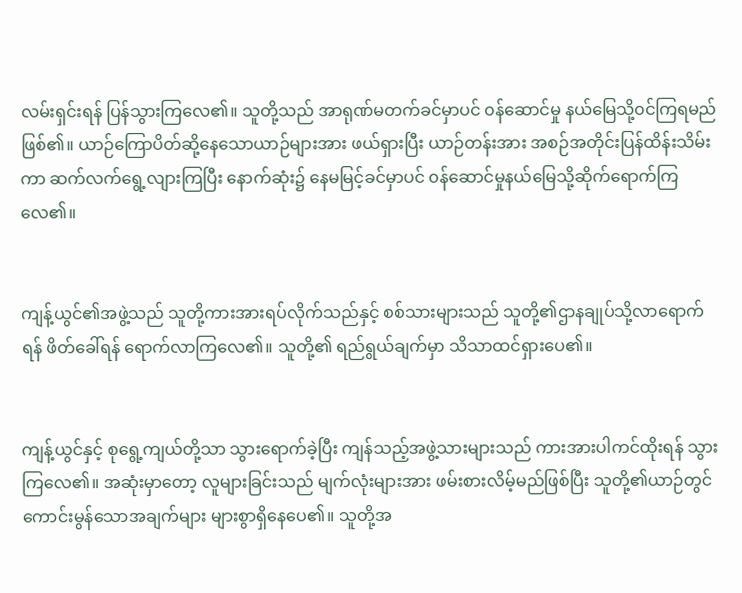လမ်းရှင်းရန် ပြန်သွားကြလေ၏။ သူတို့သည် အာရုဏ်မတက်ခင်မှာပင် ၀န်ဆောင်မှု နယ်မြေသို့၀င်ကြရမည်ဖြစ်၏။ ယာဉ်ကြောပိတ်ဆို့နေသောယာဉ်များအား ဖယ်ရှားပြီး ယာဉ်တန်းအား အစဉ်အတိုင်းပြန်ထိန်းသိမ်းကာ ဆက်လက်ရွေ့လျားကြပြီး နောက်ဆုံး၌ နေမမြင့်ခင်မှာပင် ၀န်ဆောင်မှုနယ်မြေသို့ဆိုက်ရောက်ကြလေ၏။


ကျန့်ယွင်၏အဖွဲ့သည် သူတို့ကားအားရပ်လိုက်သည်နှင့် စစ်သားများသည် သူတို့၏ဌာနချုပ်သို့လာရောက်ရန် ဖိတ်ခေါ်ရန် ရောက်လာကြလေ၏။ သူတို့၏ ရည်ရွယ်ချက်မှာ သိသာထင်ရှားပေ၏။


ကျန့်ယွင်နှင့် စုရွေ့ကျယ်တို့သာ သွားရောက်ခဲ့ပြီး ကျန်သည့်အဖွဲ့သားများသည် ကားအားပါကင်ထိုးရန် သွားကြလေ၏။ အဆုံးမှာတော့ လူများခြင်းသည် မျက်လုံးများအား ဖမ်းစားလိမ့်မည်ဖြစ်ပြီး သူတို့၏ယာဉ်တွင် ကောင်းမွန်သောအချက်များ များစွာရှိနေပေ၏။ သူတို့အ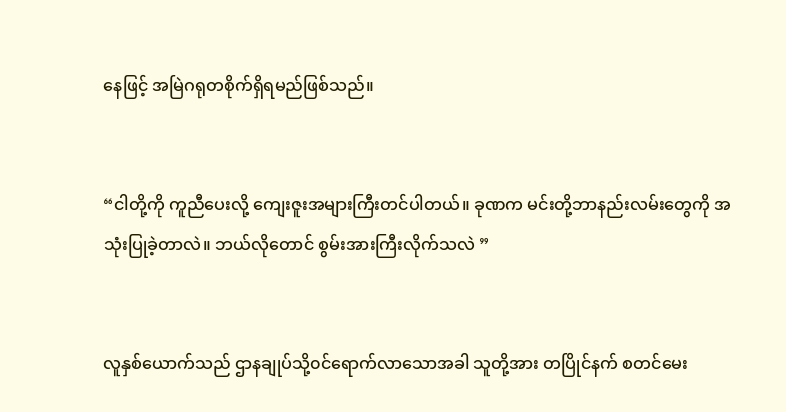နေဖြင့် အမြဲဂရုတစိုက်ရှိရမည်ဖြစ်သည်။


“ငါတို့ကို ကူညီပေးလို့ ကျေးဇူးအများကြီးတင်ပါတယ်။ ခုဏက မင်းတို့ဘာနည်းလမ်းတွေကို အသုံးပြုခဲ့တာလဲ။ ဘယ်လိုတောင် စွမ်းအားကြီးလိုက်သလဲ ”


လူနှစ်ယောက်သည် ဌာနချုပ်သို့၀င်ရောက်လာသောအခါ သူတို့အား တပြိုင်နက် စတင်မေး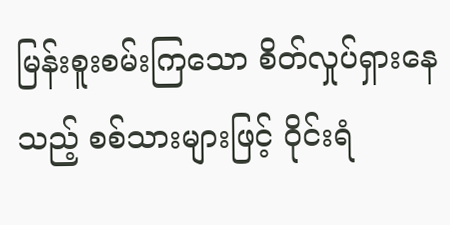မြန်းစူးစမ်းကြသော စိတ်လှုပ်ရှားနေသည့် စစ်သားများဖြင့် ဝိုင်းရံ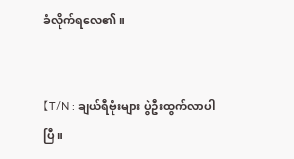ခံလိုက်ရလေ၏။


【T/N : ချယ်ရီဗုံးများ ပွဲဦးထွက်လာပါပြီ။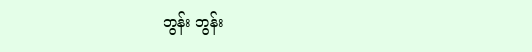ဘွန်း ဘွန်း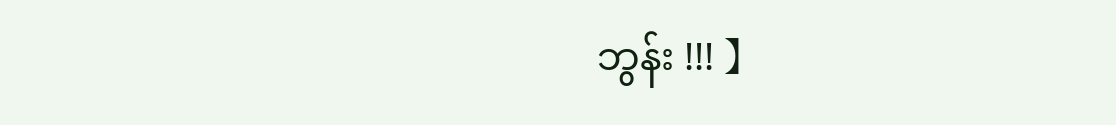ဘွန်း !!! 】